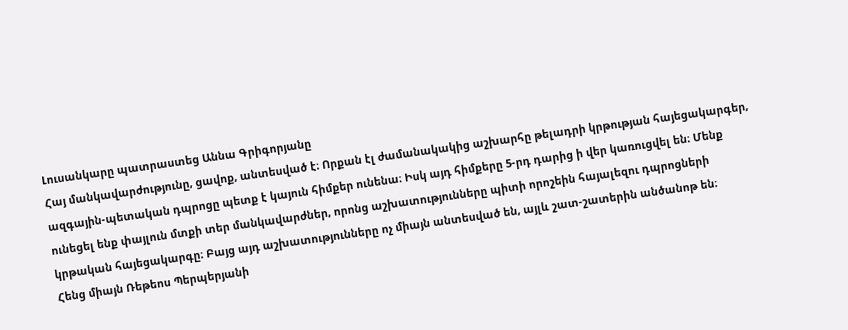Լուսանկարը պատրաստեց Աննա Գրիգորյանը
Հայ մանկավարժությունը, ցավոք, անտեսված է։ Որքան էլ ժամանակակից աշխարհը թելադրի կրթության հայեցակարգեր, ազգային-պետական դպրոցը պետք է կայուն հիմքեր ունենա։ Իսկ այդ հիմքերը 5-րդ դարից ի վեր կառուցվել են։ Մենք ունեցել ենք փայլուն մտքի տեր մանկավարժներ, որոնց աշխատությունները պիտի որոշեին հայալեզու դպրոցների կրթական հայեցակարգը։ Բայց այդ աշխատությունները ոչ միայն անտեսված են, այլև շատ-շատերին անծանոթ են։
Հենց միայն Ռեթեոս Պերպերյանի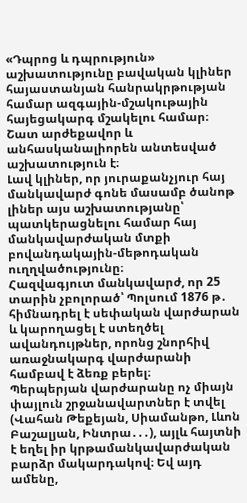«Դպրոց և դպրություն» աշխատությունը բավական կլիներ հայաստանյան հանրակրթության համար ազգային-մշակութային հայեցակարգ մշակելու համար։ Շատ արժեքավոր և անհասկանալիորեն անտեսված աշխատություն է։
Լավ կլիներ, որ յուրաքանչյուր հայ մանկավարժ գոնե մասամբ ծանոթ լիներ այս աշխատությանը՝ պատկերացնելու համար հայ մանկավարժական մտքի բովանդակային-մեթոդական ուղղվածությունը։
Հազվագյուտ մանկավարժ, որ 25 տարին չբոլորած՝ Պոլսում 1876 թ․ հիմնադրել է սեփական վարժարան և կարողացել է ստեղծել ավանդույթներ, որոնց շնորհիվ առաջնակարգ վարժարանի համբավ է ձեռք բերել։
Պերպերյան վարժարանը ոչ միայն փայլուն շրջանավարտներ է տվել (Վահան Թեքեյան, Սիամանթո, Լևոն Բաշալյան, Ինտրա․․․), այլև հայտնի է եղել իր կրթամանկավարժական բարձր մակարդակով։ Եվ այդ ամենը,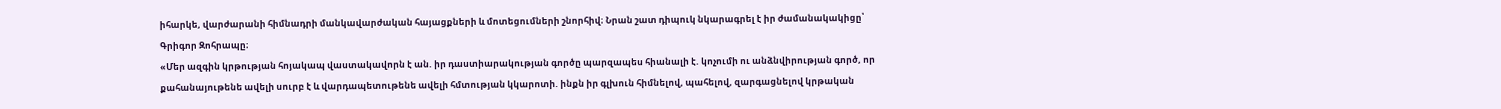իհարկե, վարժարանի հիմնադրի մանկավարժական հայացքների և մոտեցումների շնորհիվ։ Նրան շատ դիպուկ նկարագրել է իր ժամանակակիցը՝ Գրիգոր Զոհրապը։
«Մեր ազգին կրթության հոյակապ վաստակավորն է ան. իր դաստիարակության գործը պարզապես հիանալի է. կոչումի ու անձնվիրության գործ, որ քահանայութենե ավելի սուրբ է և վարդապետութենե ավելի հմտության կկարոտի. ինքն իր գլխուն հիմնելով, պահելով, զարգացնելով կրթական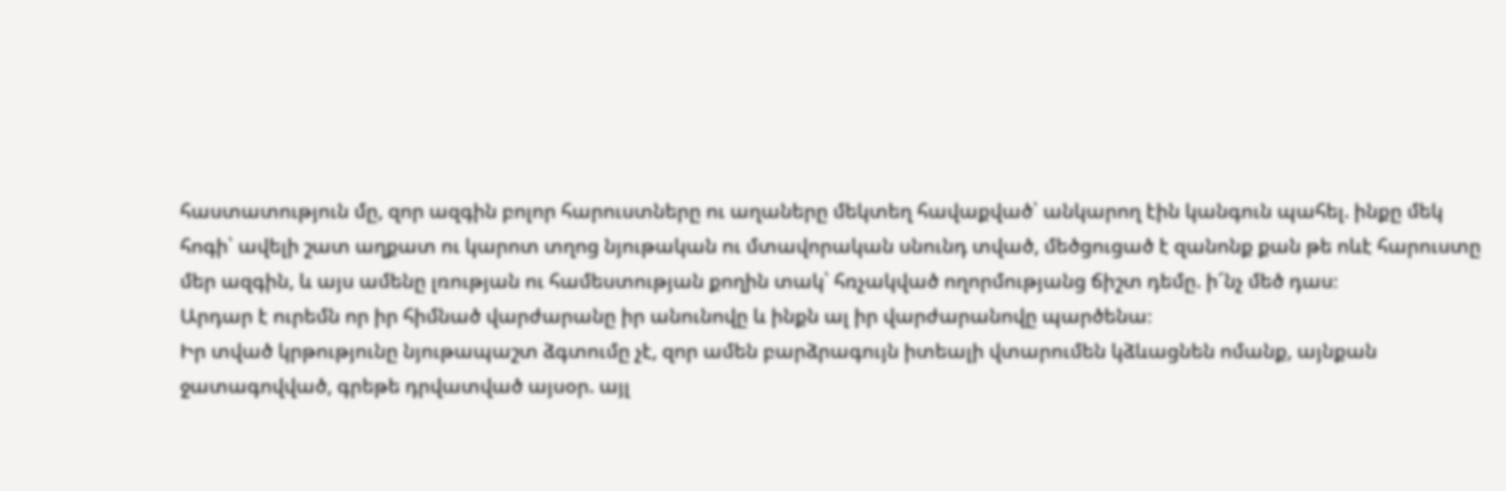հաստատություն մը, զոր ազգին բոլոր հարուստները ու աղաները մեկտեղ հավաքված՝ անկարող էին կանգուն պահել. ինքը մեկ հոգի՝ ավելի շատ աղքատ ու կարոտ տղոց նյութական ու մտավորական սնունդ տված, մեծցուցած է զանոնք քան թե ոևէ հարուստը մեր ազգին, և այս ամենը լռության ու համեստության քողին տակ՝ հռչակված ողորմությանց ճիշտ դեմը. ի՜նչ մեծ դաս։
Արդար է ուրեմն որ իր հիմնած վարժարանը իր անունովը և ինքն ալ իր վարժարանովը պարծենա։
Իր տված կրթությունը նյութապաշտ ձգտումը չէ, զոր ամեն բարձրագույն իտեալի վտարումեն կձևացնեն ոմանք, այնքան ջատագովված, գրեթե դրվատված այսօր. այլ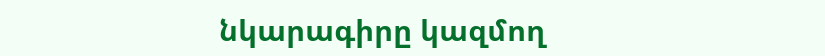նկարագիրը կազմող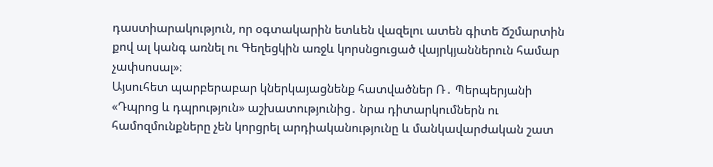դաստիարակություն, որ օգտակարին ետևեն վազելու ատեն գիտե Ճշմարտին քով ալ կանգ առնել ու Գեղեցկին առջև կորսնցուցած վայրկյաններուն համար չափսոսալ»։
Այսուհետ պարբերաբար կներկայացնենք հատվածներ Ռ․ Պերպերյանի «Դպրոց և դպրություն» աշխատությունից․ նրա դիտարկումներն ու համոզմունքները չեն կորցրել արդիականությունը և մանկավարժական շատ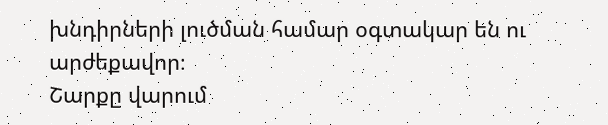խնդիրների լուծման համար օգտակար են ու արժեքավոր։
Շարքը վարում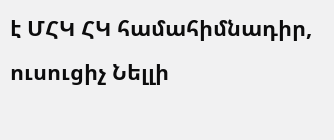է ՄՀԿ ՀԿ համահիմնադիր, ուսուցիչ Նելլի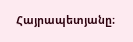Հայրապետյանը։